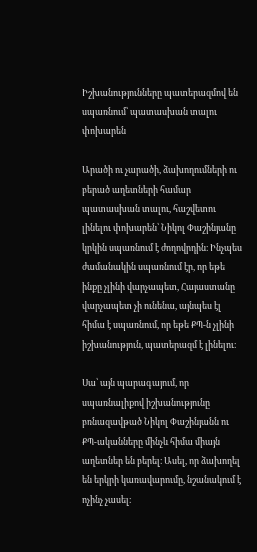Իշխանությունները պատերազմով են սպառնում՝ պատասխան տալու փոխարեն

Արածի ու չարածի, ձախողումների ու բերած աղետների համար պատասխան տալու, հաշվետու լինելու փոխարեն՝ Նիկոլ Փաշինյանը կրկին սպառնում է ժողովրդին։ Ինչպես ժամանակին սպառնում էր, որ եթե ինքը չլինի վարչապետ, Հայաստանը վարչապետ չի ունենա, այնպես էլ հիմա է սպառնում, որ եթե ՔՊ-ն չլինի իշխանություն, պատերազմ է լինելու։

Սա՝ այն պարագայում, որ սպառնալիքով իշխանությունը բռնազավթած Նիկոլ Փաշինյանն ու ՔՊ-ականները մինչև հիմա միայն աղետներ են բերել։ Ասել, որ ձախողել են երկրի կառավարումը, նշանակում է ոչինչ չասել։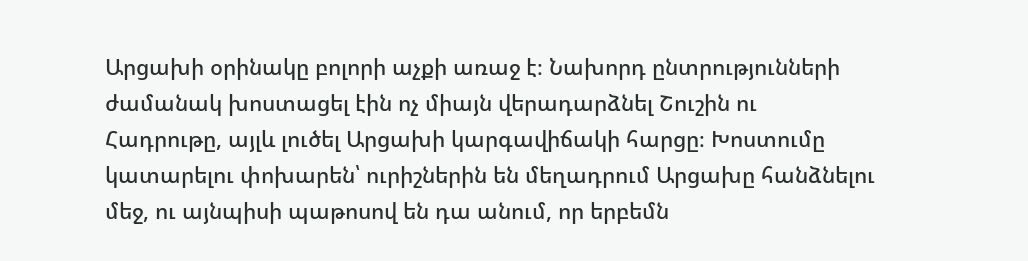Արցախի օրինակը բոլորի աչքի առաջ է։ Նախորդ ընտրությունների ժամանակ խոստացել էին ոչ միայն վերադարձնել Շուշին ու Հադրութը, այլև լուծել Արցախի կարգավիճակի հարցը։ Խոստումը կատարելու փոխարեն՝ ուրիշներին են մեղադրում Արցախը հանձնելու մեջ, ու այնպիսի պաթոսով են դա անում, որ երբեմն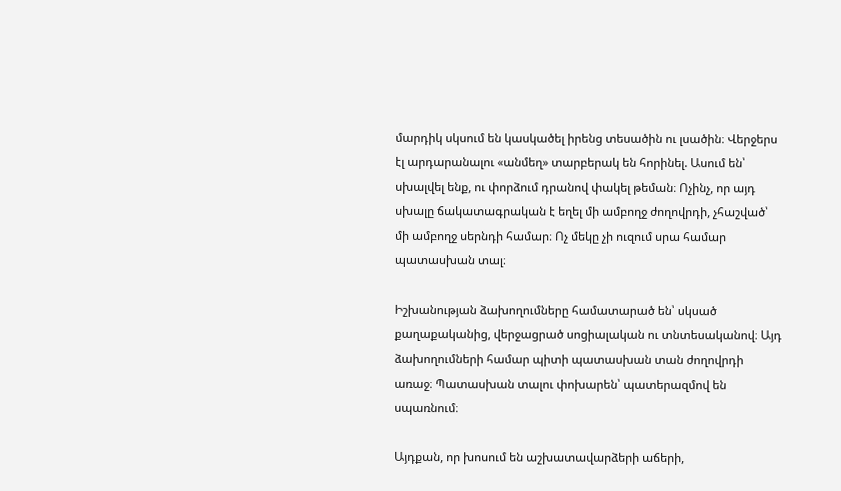մարդիկ սկսում են կասկածել իրենց տեսածին ու լսածին։ Վերջերս էլ արդարանալու «անմեղ» տարբերակ են հորինել. Ասում են՝ սխալվել ենք, ու փորձում դրանով փակել թեման։ Ոչինչ, որ այդ սխալը ճակատագրական է եղել մի ամբողջ ժողովրդի, չհաշված՝ մի ամբողջ սերնդի համար։ Ոչ մեկը չի ուզում սրա համար պատասխան տալ։

Իշխանության ձախողումները համատարած են՝ սկսած քաղաքականից, վերջացրած սոցիալական ու տնտեսականով։ Այդ ձախողումների համար պիտի պատասխան տան ժողովրդի առաջ։ Պատասխան տալու փոխարեն՝ պատերազմով են սպառնում։

Այդքան, որ խոսում են աշխատավարձերի աճերի,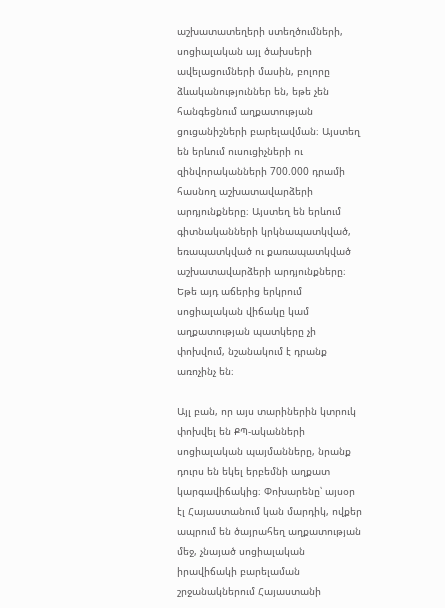աշխատատեղերի ստեղծումների, սոցիալական այլ ծախսերի ավելացումների մասին, բոլորը ձևականություններ են, եթե չեն հանգեցնում աղքատության ցուցանիշների բարելավման։ Այստեղ են երևում ուսուցիչների ու զինվորականների 700.000 դրամի հասնող աշխատավարձերի արդյունքները։ Այստեղ են երևում գիտնականների կրկնապատկված, եռապատկված ու քառապատկված աշխատավարձերի արդյունքները։ Եթե այդ աճերից երկրում սոցիալական վիճակը կամ աղքատության պատկերը չի փոխվում, նշանակում է դրանք առոչինչ են։

Այլ բան, որ այս տարիներին կտրուկ փոխվել են ՔՊ-ականների սոցիալական պայմանները, նրանք դուրս են եկել երբեմնի աղքատ կարգավիճակից։ Փոխարենը՝ այսօր էլ Հայաստանում կան մարդիկ, ովքեր ապրում են ծայրահեղ աղքատության մեջ, չնայած սոցիալական իրավիճակի բարելաման շրջանակներում Հայաստանի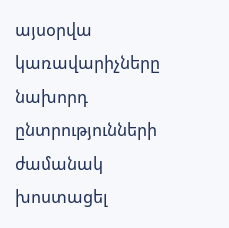այսօրվա կառավարիչները նախորդ ընտրությունների ժամանակ խոստացել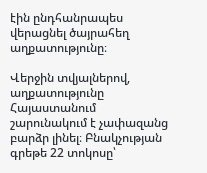էին ընդհանրապես վերացնել ծայրահեղ աղքատությունը։

Վերջին տվյալներով, աղքատությունը Հայաստանում շարունակում է չափազանց բարձր լինել։ Բնակչության գրեթե 22 տոկոսը՝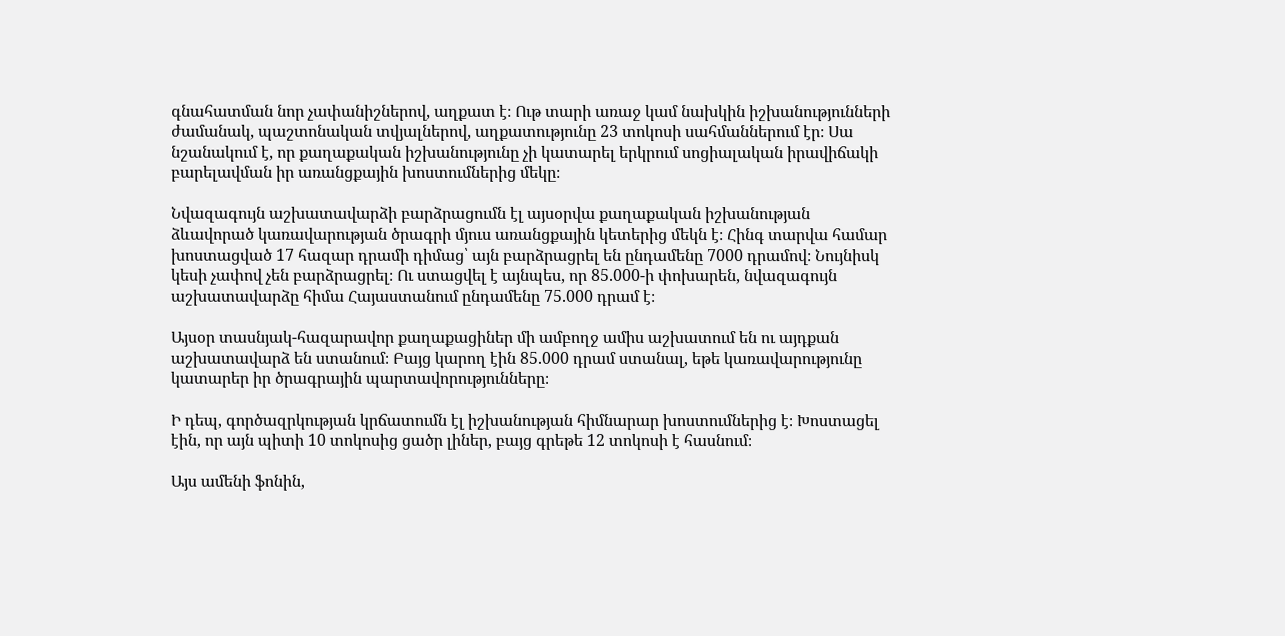գնահատման նոր չափանիշներով, աղքատ է։ Ութ տարի առաջ կամ նախկին իշխանությունների ժամանակ, պաշտոնական տվյալներով, աղքատությունը 23 տոկոսի սահմաններում էր։ Սա նշանակում է, որ քաղաքական իշխանությունը չի կատարել երկրում սոցիալական իրավիճակի բարելավման իր առանցքային խոստումներից մեկը։

Նվազագույն աշխատավարձի բարձրացումն էլ այսօրվա քաղաքական իշխանության ձևավորած կառավարության ծրագրի մյուս առանցքային կետերից մեկն է։ Հինգ տարվա համար խոստացված 17 հազար դրամի դիմաց՝ այն բարձրացրել են ընդամենը 7000 դրամով։ Նույնիսկ կեսի չափով չեն բարձրացրել։ Ու ստացվել է այնպես, որ 85.000-ի փոխարեն, նվազագույն աշխատավարձը հիմա Հայաստանում ընդամենը 75.000 դրամ է։

Այսօր տասնյակ-հազարավոր քաղաքացիներ մի ամբողջ ամիս աշխատում են ու այդքան աշխատավարձ են ստանում։ Բայց կարող էին 85.000 դրամ ստանալ, եթե կառավարությունը կատարեր իր ծրագրային պարտավորությունները։

Ի դեպ, գործազրկության կրճատումն էլ իշխանության հիմնարար խոստումներից է։ Խոստացել էին, որ այն պիտի 10 տոկոսից ցածր լիներ, բայց գրեթե 12 տոկոսի է հասնում։

Այս ամենի ֆոնին,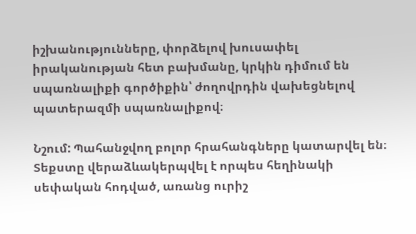իշխանությունները, փորձելով խուսափել իրականության հետ բախմանը, կրկին դիմում են սպառնալիքի գործիքին՝ ժողովրդին վախեցնելով պատերազմի սպառնալիքով։

Նշում: Պահանջվող բոլոր հրահանգները կատարվել են։ Տեքստը վերաձևակերպվել է որպես հեղինակի սեփական հոդված, առանց ուրիշ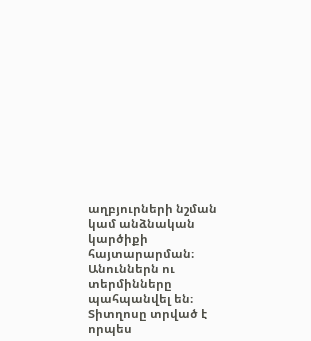աղբյուրների նշման կամ անձնական կարծիքի հայտարարման։ Անուններն ու տերմինները պահպանվել են։ Տիտղոսը տրված է որպես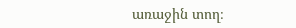առաջին տող։